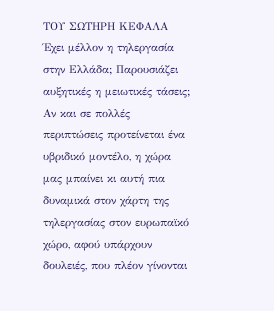ΤΟΥ ΣΩΤΗΡΗ ΚΕΦΑΛΑ
Έχει μέλλον η τηλεργασία στην Ελλάδα; Παρουσιάζει αυξητικές η μειωτικές τάσεις; Αν και σε πολλές περιπτώσεις προτείνεται ένα υβριδικό μοντέλο, η χώρα μας μπαίνει κι αυτή πια δυναμικά στον χάρτη της τηλεργασίας στον ευρωπαϊκό χώρο, αφού υπάρχουν δουλειές, που πλέον γίνονται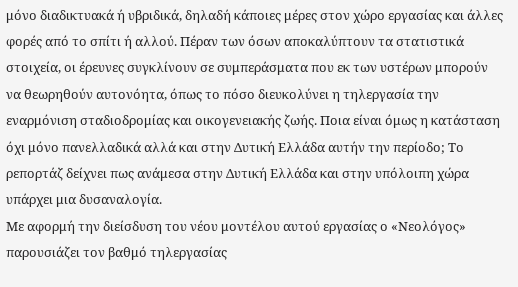μόνο διαδικτυακά ή υβριδικά, δηλαδή κάποιες μέρες στον χώρο εργασίας και άλλες φορές από το σπίτι ή αλλού. Πέραν των όσων αποκαλύπτουν τα στατιστικά στοιχεία, οι έρευνες συγκλίνουν σε συμπεράσματα που εκ των υστέρων μπορούν να θεωρηθούν αυτονόητα, όπως το πόσο διευκολύνει η τηλεργασία την εναρμόνιση σταδιοδρομίας και οικογενειακής ζωής. Ποια είναι όμως η κατάσταση όχι μόνο πανελλαδικά αλλά και στην Δυτική Ελλάδα αυτήν την περίοδο; Το ρεπορτάζ δείχνει πως ανάμεσα στην Δυτική Ελλάδα και στην υπόλοιπη χώρα υπάρχει μια δυσαναλογία.
Με αφορμή την διείσδυση του νέου μοντέλου αυτού εργασίας ο «Νεολόγος» παρουσιάζει τον βαθμό τηλεργασίας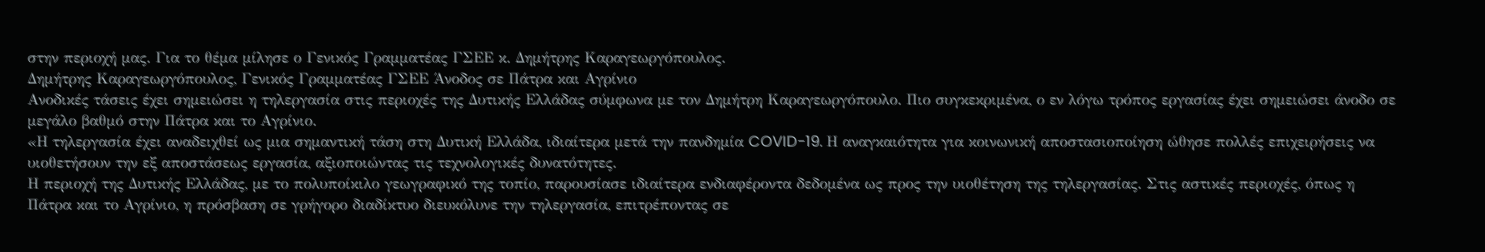στην περιοχή μας. Για το θέμα μίλησε ο Γενικός Γραμματέας ΓΣΕΕ κ. Δημήτρης Καραγεωργόπουλος.
Δημήτρης Καραγεωργόπουλος, Γενικός Γραμματέας ΓΣΕΕ Άνοδος σε Πάτρα και Αγρίνιο
Ανοδικές τάσεις έχει σημειώσει η τηλεργασία στις περιοχές της Δυτικής Ελλάδας σύμφωνα με τον Δημήτρη Καραγεωργόπουλο. Πιο συγκεκριμένα, ο εν λόγω τρόπος εργασίας έχει σημειώσει άνοδο σε μεγάλο βαθμό στην Πάτρα και το Αγρίνιο.
«Η τηλεργασία έχει αναδειχθεί ως μια σημαντική τάση στη Δυτική Ελλάδα, ιδιαίτερα μετά την πανδημία COVID-19. Η αναγκαιότητα για κοινωνική αποστασιοποίηση ώθησε πολλές επιχειρήσεις να υιοθετήσουν την εξ αποστάσεως εργασία, αξιοποιώντας τις τεχνολογικές δυνατότητες.
Η περιοχή της Δυτικής Ελλάδας, με το πολυποίκιλο γεωγραφικό της τοπίο, παρουσίασε ιδιαίτερα ενδιαφέροντα δεδομένα ως προς την υιοθέτηση της τηλεργασίας. Στις αστικές περιοχές, όπως η Πάτρα και το Αγρίνιο, η πρόσβαση σε γρήγορο διαδίκτυο διευκόλυνε την τηλεργασία, επιτρέποντας σε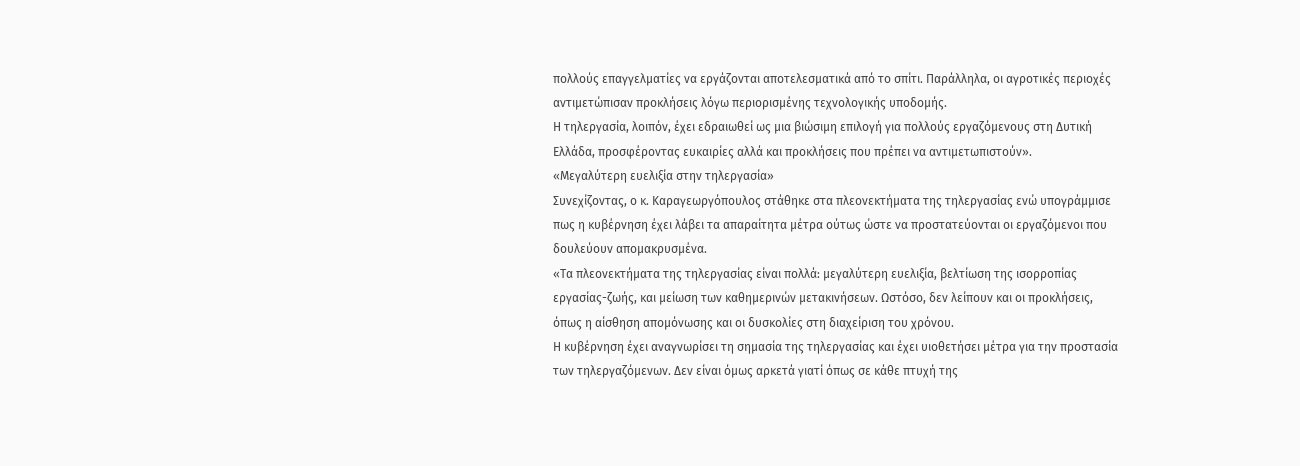πολλούς επαγγελματίες να εργάζονται αποτελεσματικά από το σπίτι. Παράλληλα, οι αγροτικές περιοχές αντιμετώπισαν προκλήσεις λόγω περιορισμένης τεχνολογικής υποδομής.
Η τηλεργασία, λοιπόν, έχει εδραιωθεί ως μια βιώσιμη επιλογή για πολλούς εργαζόμενους στη Δυτική Ελλάδα, προσφέροντας ευκαιρίες αλλά και προκλήσεις που πρέπει να αντιμετωπιστούν».
«Μεγαλύτερη ευελιξία στην τηλεργασία»
Συνεχίζοντας, ο κ. Καραγεωργόπουλος στάθηκε στα πλεονεκτήματα της τηλεργασίας ενώ υπογράμμισε πως η κυβέρνηση έχει λάβει τα απαραίτητα μέτρα ούτως ώστε να προστατεύονται οι εργαζόμενοι που δουλεύουν απομακρυσμένα.
«Τα πλεονεκτήματα της τηλεργασίας είναι πολλά: μεγαλύτερη ευελιξία, βελτίωση της ισορροπίας εργασίας-ζωής, και μείωση των καθημερινών μετακινήσεων. Ωστόσο, δεν λείπουν και οι προκλήσεις, όπως η αίσθηση απομόνωσης και οι δυσκολίες στη διαχείριση του χρόνου.
Η κυβέρνηση έχει αναγνωρίσει τη σημασία της τηλεργασίας και έχει υιοθετήσει μέτρα για την προστασία των τηλεργαζόμενων. Δεν είναι όμως αρκετά γιατί όπως σε κάθε πτυχή της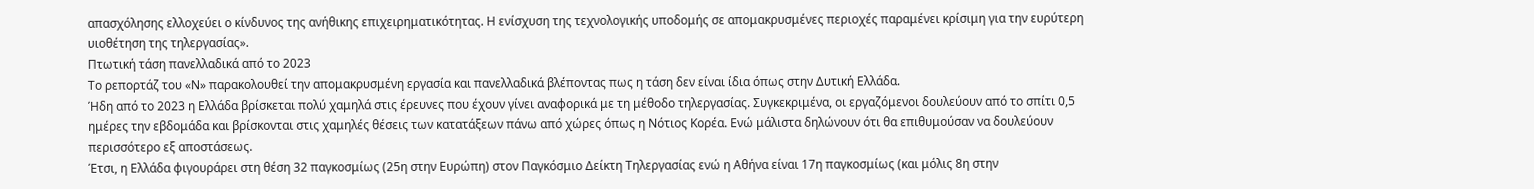απασχόλησης ελλοχεύει ο κίνδυνος της ανήθικης επιχειρηματικότητας. Η ενίσχυση της τεχνολογικής υποδομής σε απομακρυσμένες περιοχές παραμένει κρίσιμη για την ευρύτερη υιοθέτηση της τηλεργασίας».
Πτωτική τάση πανελλαδικά από το 2023
Το ρεπορτάζ του «Ν» παρακολουθεί την απομακρυσμένη εργασία και πανελλαδικά βλέποντας πως η τάση δεν είναι ίδια όπως στην Δυτική Ελλάδα.
Ήδη από το 2023 η Ελλάδα βρίσκεται πολύ χαμηλά στις έρευνες που έχουν γίνει αναφορικά με τη μέθοδο τηλεργασίας. Συγκεκριμένα, οι εργαζόμενοι δουλεύουν από το σπίτι 0,5 ημέρες την εβδομάδα και βρίσκονται στις χαμηλές θέσεις των κατατάξεων πάνω από χώρες όπως η Νότιος Κορέα. Ενώ μάλιστα δηλώνουν ότι θα επιθυμούσαν να δουλεύουν περισσότερο εξ αποστάσεως.
Έτσι, η Ελλάδα φιγουράρει στη θέση 32 παγκοσμίως (25η στην Ευρώπη) στον Παγκόσμιο Δείκτη Τηλεργασίας ενώ η Αθήνα είναι 17η παγκοσμίως (και μόλις 8η στην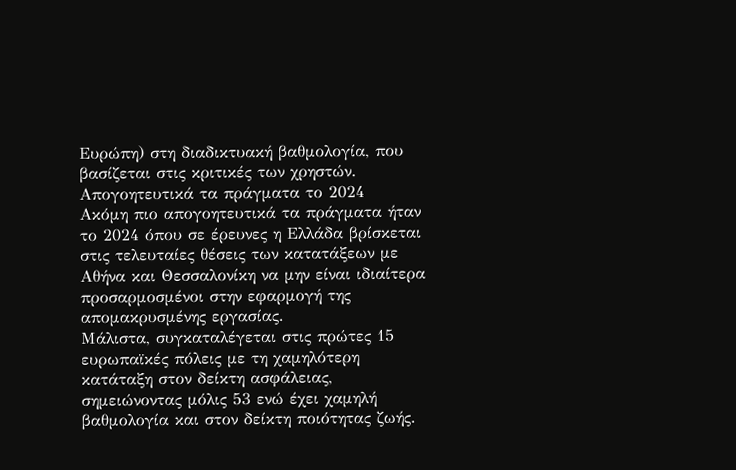Ευρώπη) στη διαδικτυακή βαθμολογία, που βασίζεται στις κριτικές των χρηστών.
Απογοητευτικά τα πράγματα το 2024
Ακόμη πιο απογοητευτικά τα πράγματα ήταν το 2024 όπου σε έρευνες η Ελλάδα βρίσκεται στις τελευταίες θέσεις των κατατάξεων με Αθήνα και Θεσσαλονίκη να μην είναι ιδιαίτερα προσαρμοσμένοι στην εφαρμογή της απομακρυσμένης εργασίας.
Μάλιστα, συγκαταλέγεται στις πρώτες 15 ευρωπαϊκές πόλεις με τη χαμηλότερη κατάταξη στον δείκτη ασφάλειας, σημειώνοντας μόλις 53 ενώ έχει χαμηλή βαθμολογία και στον δείκτη ποιότητας ζωής.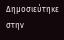Δημοσιεύτηκε στην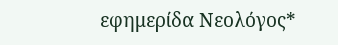εφημερίδα Νεολόγος*